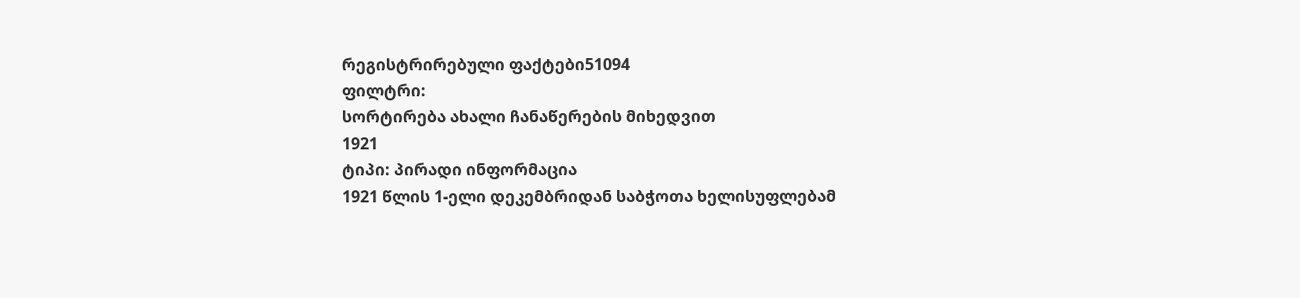რეგისტრირებული ფაქტები51094
ფილტრი:
სორტირება ახალი ჩანაწერების მიხედვით
1921
ტიპი: პირადი ინფორმაცია
1921 წლის 1-ელი დეკემბრიდან საბჭოთა ხელისუფლებამ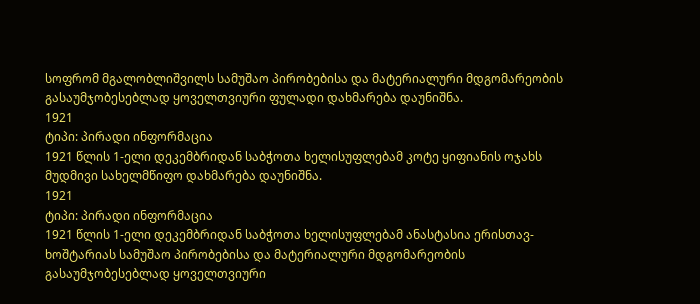სოფრომ მგალობლიშვილს სამუშაო პირობებისა და მატერიალური მდგომარეობის გასაუმჯობესებლად ყოველთვიური ფულადი დახმარება დაუნიშნა.
1921
ტიპი: პირადი ინფორმაცია
1921 წლის 1-ელი დეკემბრიდან საბჭოთა ხელისუფლებამ კოტე ყიფიანის ოჯახს მუდმივი სახელმწიფო დახმარება დაუნიშნა.
1921
ტიპი: პირადი ინფორმაცია
1921 წლის 1-ელი დეკემბრიდან საბჭოთა ხელისუფლებამ ანასტასია ერისთავ-ხოშტარიას სამუშაო პირობებისა და მატერიალური მდგომარეობის გასაუმჯობესებლად ყოველთვიური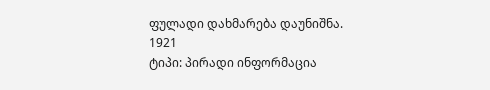ფულადი დახმარება დაუნიშნა.
1921
ტიპი: პირადი ინფორმაცია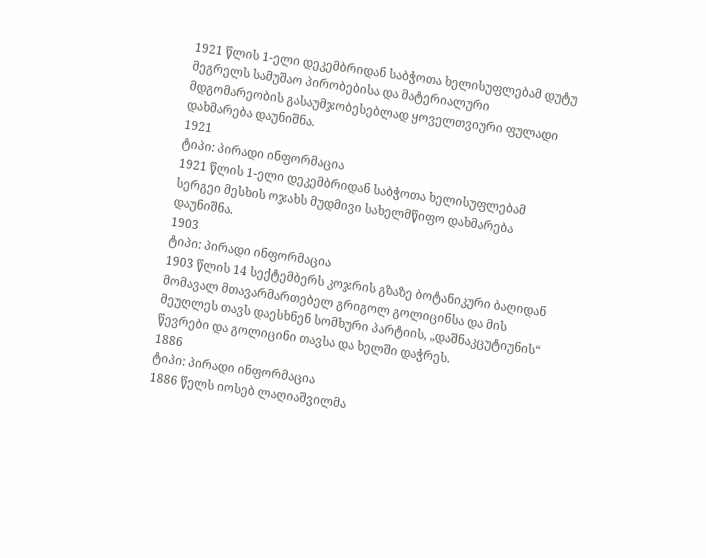1921 წლის 1-ელი დეკემბრიდან საბჭოთა ხელისუფლებამ დუტუ მეგრელს სამუშაო პირობებისა და მატერიალური მდგომარეობის გასაუმჯობესებლად ყოველთვიური ფულადი დახმარება დაუნიშნა.
1921
ტიპი: პირადი ინფორმაცია
1921 წლის 1-ელი დეკემბრიდან საბჭოთა ხელისუფლებამ სერგეი მესხის ოჯახს მუდმივი სახელმწიფო დახმარება დაუნიშნა.
1903
ტიპი: პირადი ინფორმაცია
1903 წლის 14 სექტემბერს კოჯრის გზაზე ბოტანიკური ბაღიდან მომავალ მთავარმართებელ გრიგოლ გოლიცინსა და მის მეუღლეს თავს დაესხნენ სომხური პარტიის, „დაშნაკცუტიუნის“ წევრები და გოლიცინი თავსა და ხელში დაჭრეს.
1886
ტიპი: პირადი ინფორმაცია
1886 წელს იოსებ ლაღიაშვილმა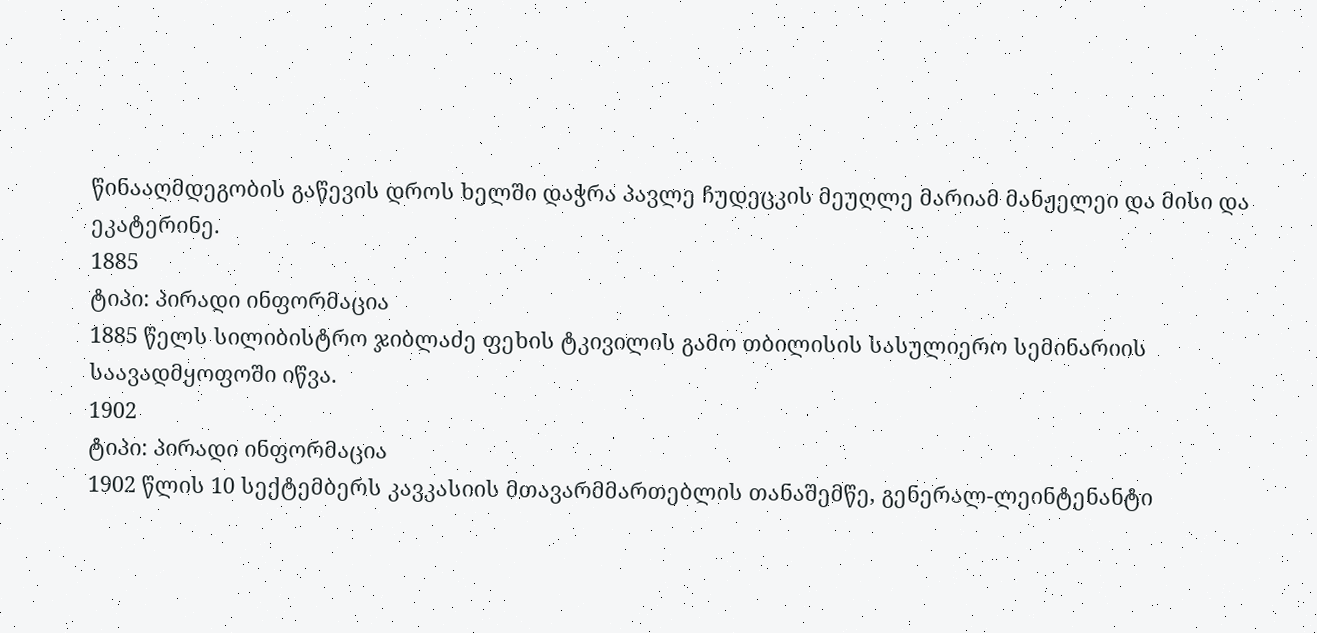წინააღმდეგობის გაწევის დროს ხელში დაჭრა პავლე ჩუდეცკის მეუღლე მარიამ მანჟელეი და მისი და ეკატერინე.
1885
ტიპი: პირადი ინფორმაცია
1885 წელს სილიბისტრო ჯიბლაძე ფეხის ტკივილის გამო თბილისის სასულიერო სემინარიის საავადმყოფოში იწვა.
1902
ტიპი: პირადი ინფორმაცია
1902 წლის 10 სექტემბერს კავკასიის მთავარმმართებლის თანაშემწე, გენერალ-ლეინტენანტი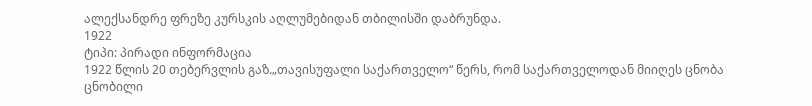ალექსანდრე ფრეზე კურსკის აღლუმებიდან თბილისში დაბრუნდა.
1922
ტიპი: პირადი ინფორმაცია
1922 წლის 20 თებერვლის გაზ.„თავისუფალი საქართველო“ წერს, რომ საქართველოდან მიიღეს ცნობა ცნობილი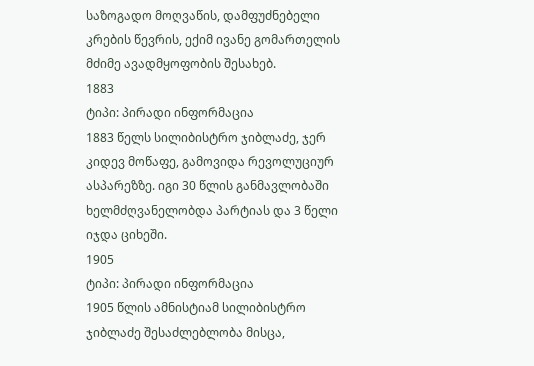საზოგადო მოღვაწის, დამფუძნებელი კრების წევრის, ექიმ ივანე გომართელის მძიმე ავადმყოფობის შესახებ.
1883
ტიპი: პირადი ინფორმაცია
1883 წელს სილიბისტრო ჯიბლაძე, ჯერ კიდევ მოწაფე, გამოვიდა რევოლუციურ ასპარეზზე. იგი 30 წლის განმავლობაში ხელმძღვანელობდა პარტიას და 3 წელი იჯდა ციხეში.
1905
ტიპი: პირადი ინფორმაცია
1905 წლის ამნისტიამ სილიბისტრო ჯიბლაძე შესაძლებლობა მისცა,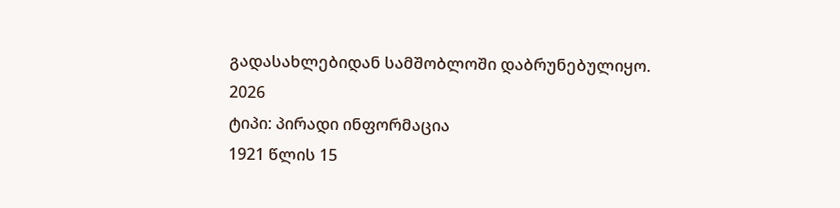გადასახლებიდან სამშობლოში დაბრუნებულიყო.
2026
ტიპი: პირადი ინფორმაცია
1921 წლის 15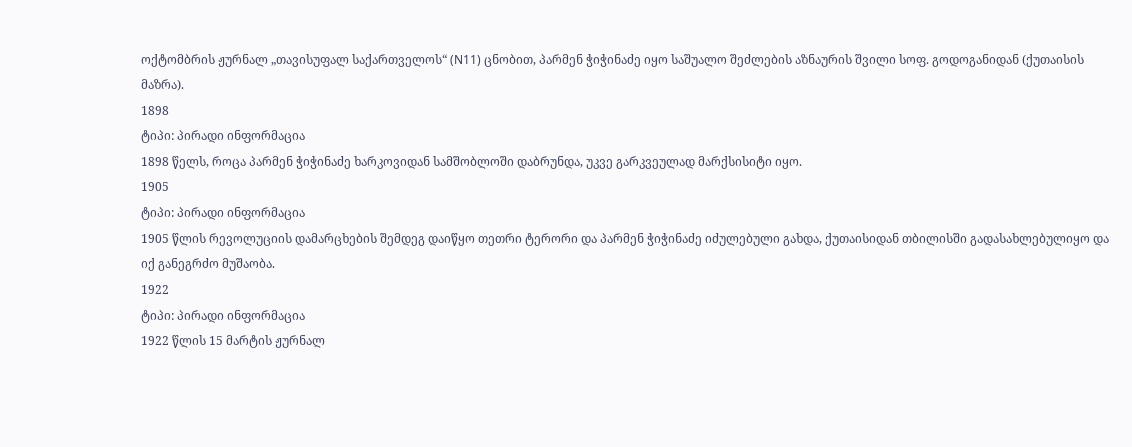ოქტომბრის ჟურნალ „თავისუფალ საქართველოს“ (N11) ცნობით, პარმენ ჭიჭინაძე იყო საშუალო შეძლების აზნაურის შვილი სოფ. გოდოგანიდან (ქუთაისის მაზრა).
1898
ტიპი: პირადი ინფორმაცია
1898 წელს, როცა პარმენ ჭიჭინაძე ხარკოვიდან სამშობლოში დაბრუნდა, უკვე გარკვეულად მარქსისიტი იყო.
1905
ტიპი: პირადი ინფორმაცია
1905 წლის რევოლუციის დამარცხების შემდეგ დაიწყო თეთრი ტერორი და პარმენ ჭიჭინაძე იძულებული გახდა, ქუთაისიდან თბილისში გადასახლებულიყო და იქ განეგრძო მუშაობა.
1922
ტიპი: პირადი ინფორმაცია
1922 წლის 15 მარტის ჟურნალ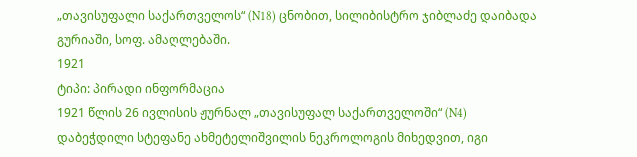„თავისუფალი საქართველოს“ (N18) ცნობით, სილიბისტრო ჯიბლაძე დაიბადა გურიაში, სოფ. ამაღლებაში.
1921
ტიპი: პირადი ინფორმაცია
1921 წლის 26 ივლისის ჟურნალ „თავისუფალ საქართველოში“ (N4) დაბეჭდილი სტეფანე ახმეტელიშვილის ნეკროლოგის მიხედვით, იგი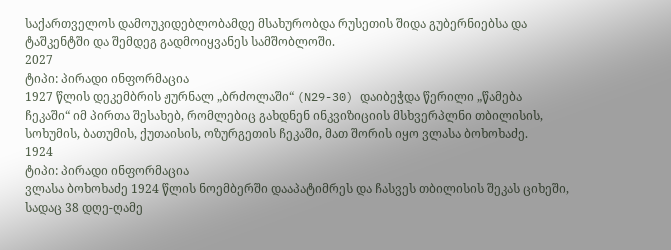საქართველოს დამოუკიდებლობამდე მსახურობდა რუსეთის შიდა გუბერნიებსა და ტაშკენტში და შემდეგ გადმოიყვანეს სამშობლოში.
2027
ტიპი: პირადი ინფორმაცია
1927 წლის დეკემბრის ჟურნალ „ბრძოლაში“ (N29-30) დაიბეჭდა წერილი „წამება ჩეკაში“ იმ პირთა შესახებ, რომლებიც გახდნენ ინკვიზიციის მსხვერპლნი თბილისის, სოხუმის, ბათუმის, ქუთაისის, ოზურგეთის ჩეკაში, მათ შორის იყო ვლასა ბოხოხაძე.
1924
ტიპი: პირადი ინფორმაცია
ვლასა ბოხოხაძე 1924 წლის ნოემბერში დააპატიმრეს და ჩასვეს თბილისის შეკას ციხეში, სადაც 38 დღე-ღამე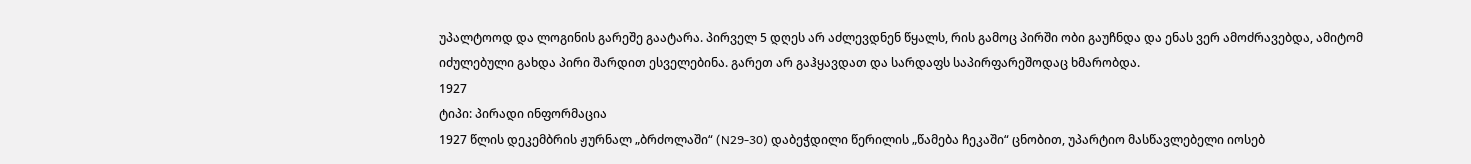უპალტოოდ და ლოგინის გარეშე გაატარა. პირველ 5 დღეს არ აძლევდნენ წყალს, რის გამოც პირში ობი გაუჩნდა და ენას ვერ ამოძრავებდა, ამიტომ იძულებული გახდა პირი შარდით ესველებინა. გარეთ არ გაჰყავდათ და სარდაფს საპირფარეშოდაც ხმარობდა.
1927
ტიპი: პირადი ინფორმაცია
1927 წლის დეკემბრის ჟურნალ „ბრძოლაში“ (N29-30) დაბეჭდილი წერილის „წამება ჩეკაში“ ცნობით, უპარტიო მასწავლებელი იოსებ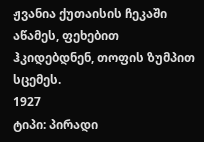ჟვანია ქუთაისის ჩეკაში აწამეს, ფეხებით ჰკიდებდნენ, თოფის ზუმპით სცემეს.
1927
ტიპი: პირადი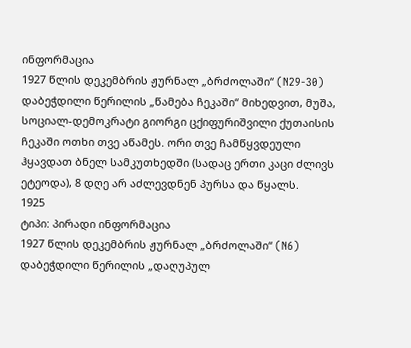ინფორმაცია
1927 წლის დეკემბრის ჟურნალ „ბრძოლაში“ (N29-30) დაბეჭდილი წერილის „წამება ჩეკაში“ მიხედვით, მუშა, სოციალ-დემოკრატი გიორგი ცქიფურიშვილი ქუთაისის ჩეკაში ოთხი თვე აწამეს. ორი თვე ჩამწყვდეული ჰყავდათ ბნელ სამკუთხედში (სადაც ერთი კაცი ძლივს ეტეოდა), 8 დღე არ აძლევდნენ პურსა და წყალს.
1925
ტიპი: პირადი ინფორმაცია
1927 წლის დეკემბრის ჟურნალ „ბრძოლაში“ (N6) დაბეჭდილი წერილის „დაღუპულ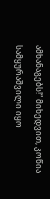ამხანაგებს!“ მიხედვით, კოწია სამყურაშვილი იყო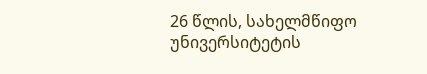26 წლის, სახელმწიფო უნივერსიტეტის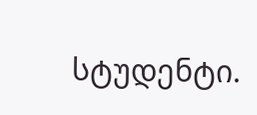სტუდენტი.